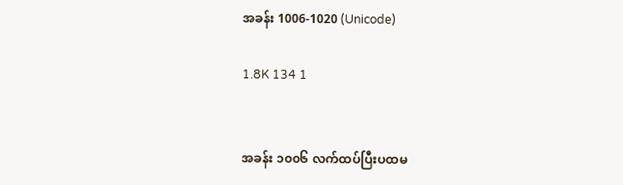အခန်း 1006-1020 (Unicode)

1.8K 134 1


အခန်း ၁၀၀၆ လက်ထပ်ပြီးပထမ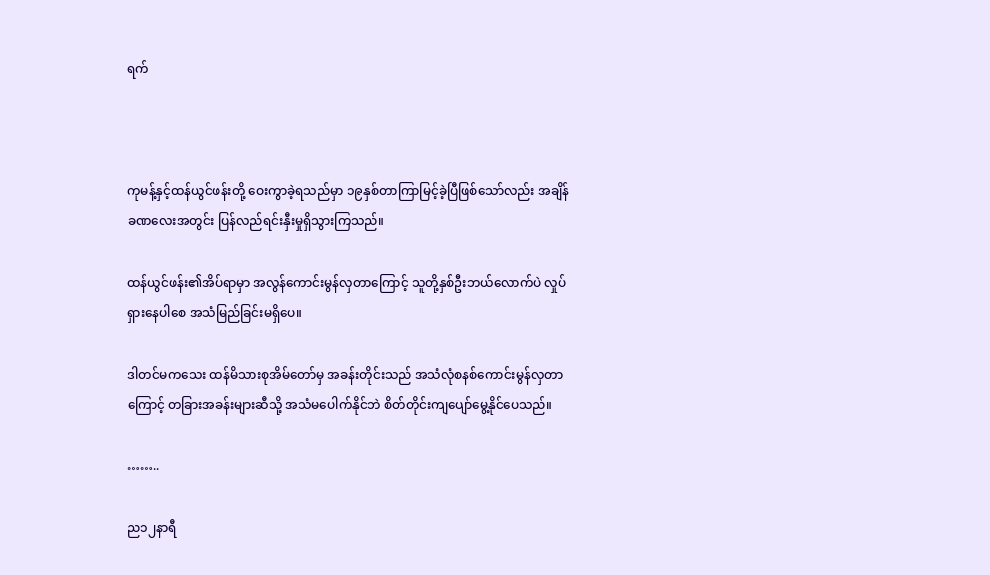ရက်



ကုမန့်နှင့်ထန်ယွင်ဖန်းတို့ ဝေးကွာခဲ့ရသည်မှာ ၁၉နှစ်တာကြာမြင့်ခဲ့ပြီဖြစ်သော်လည်း အချိန်ခဏလေးအတွင်း ပြန်လည်ရင်းနှီးမှုရှိသွားကြသည်။

ထန်ယွင်ဖန်း၏အိပ်ရာမှာ အလွန်ကောင်းမွန်လှတာကြောင့် သူတို့နှစ်ဦးဘယ်လောက်ပဲ လှုပ်ရှားနေပါစေ အသံမြည်ခြင်းမရှိပေ။

ဒါတင်မကသေး ထန်မိသားစုအိမ်တော်မှ အခန်းတိုင်းသည် အသံလုံစနစ်ကောင်းမွန်လှတာကြောင့် တခြားအခန်းများဆီသို့ အသံမပေါက်နိုင်ဘဲ စိတ်တိုင်းကျပျော်မွေ့နိုင်ပေသည်။

……..

ည၁၂နာရီ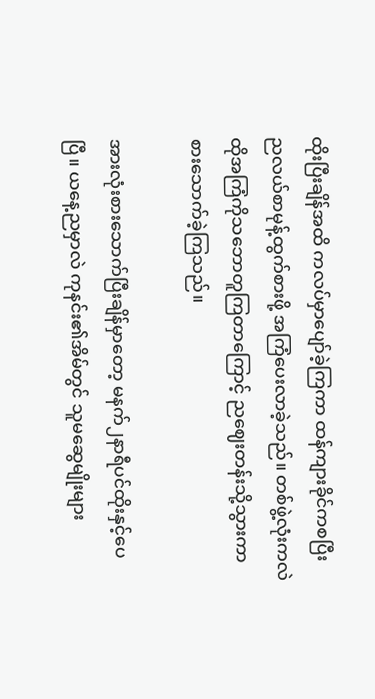ထိုးပြီးချိန်အထိ ကလပ်မှာပျော်ခဲ့ကြကာ ထန်ကျားခိုင်ကစပြီး ညလယ်စာမုန့်ထွက်စားဖို့ အကြံပေးလာခဲ့သည်။ တစ်ဖွဲ့လုံးကလဲ ထိုအကြံကိုသဘောတူကြတာကြောင့် ညဈေးတန်းသို့သွားကာ စားသောက်ခဲ့ကြသည်။

အားလုံးစားသောက်ပြီးချိန်မှာတော့ မနက်၂နာရီပင်ထိုးနှင့်ပေပြီ။ ယနေ့ညမှာလဲ ကုနင်း၏အိမ်တွင် သူမဆွေမျိုးများ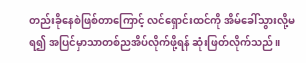တည်းခိုနေစဲဖြစ်တာကြောင့် လင်ရှောင်းထင်ကို အိမ်ခေါ်သွားလို့မရ၍ အပြင်မှာသာတစ်ညအိပ်လိုက်ဖို့ရန် ဆုံးဖြတ်လိုက်သည်။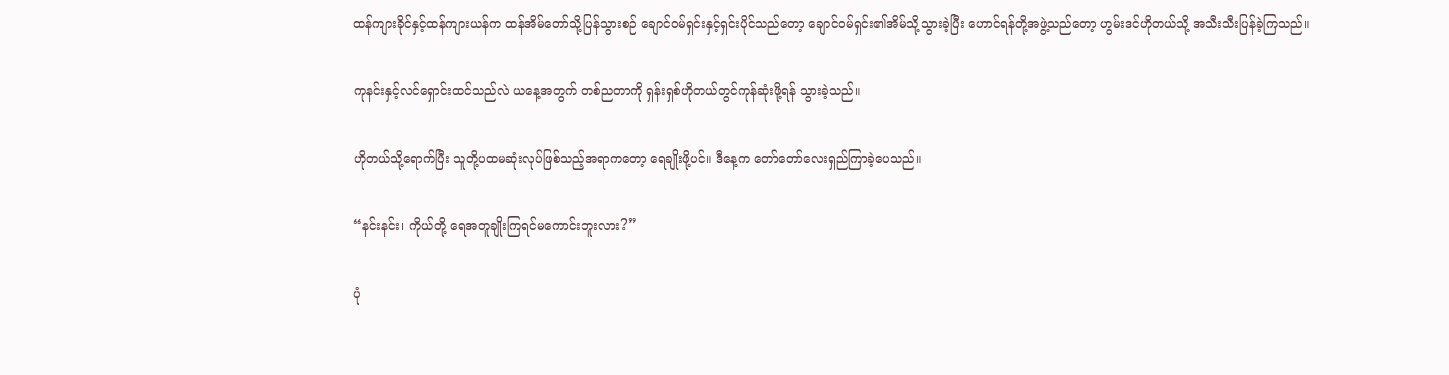ထန်ကျားခိုင်နှင့်ထန်ကျားယန်က ထန်အိမ်တော်သို့ပြန်သွားစဉ် ချောင်ဝမ်ရှင်းနှင့်ရှင်းပိုင်သည်တော့ ချောင်ဝမ်ရှင်း၏အိမ်သို့သွားခဲ့ပြီး ဟောင်ရန်တို့အဖွဲ့သည်တော့ ဟွမ်းဒင်ဟိုတယ်သို့ အသီးသီးပြန်ခဲ့ကြသည်။

ကုနင်းနှင့်လင်ရှောင်းထင်သည်လဲ ယနေ့အတွက် တစ်ညတာကို ရှန်းရှစ်ဟိုတယ်တွင်ကုန်ဆုံးဖို့ရန် သွားခဲ့သည်။

ဟိုတယ်သို့ရောက်ပြီး သူတို့ပထမဆုံးလုပ်ဖြစ်သည့်အရာကတော့ ရေချိုးဖို့ပင်။ ဒီနေ့က တော်တော်လေးရှည်ကြာခဲ့ပေသည်။

“နင်းနင်း၊ ကိုယ်တို့ ရေအတူချိုးကြရင်မကောင်းဘူးလား?”

ပုံ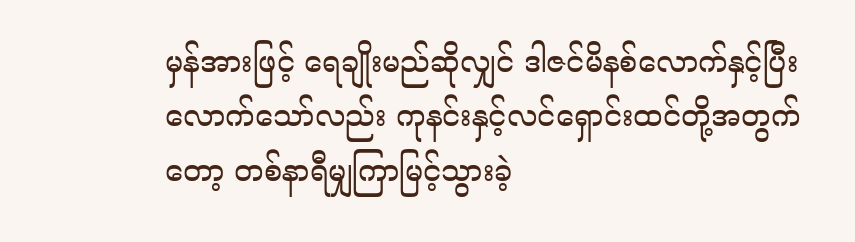မှန်အားဖြင့် ရေချိုးမည်ဆိုလျှင် ဒါဇင်မိနစ်လောက်နှင့်ပြီးလောက်သော်လည်း ကုနင်းနှင့်လင်ရှောင်းထင်တို့အတွက်တော့ တစ်နာရီမျှကြာမြင့်သွားခဲ့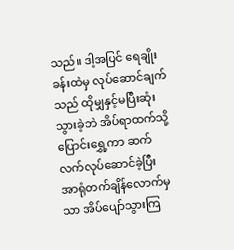သည်။ ဒါ့အပြင် ရေချိုးခန်းထဲမှ လုပ်ဆောင်ချက်သည် ထိုမျှနှင့်မပြီးဆုံးသွားခဲ့ဘဲ အိပ်ရာထက်သို့ပြောင်းရွှေ့ကာ ဆက်လက်လုပ်ဆောင်ခဲ့ပြီး အာရုံတက်ချိန်လောက်မှသာ အိပ်ပျော်သွားကြ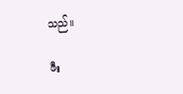သည်။

ဖီး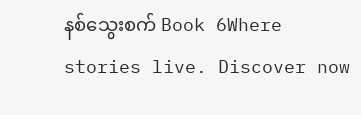နစ်သွေးစက် Book 6Where stories live. Discover now